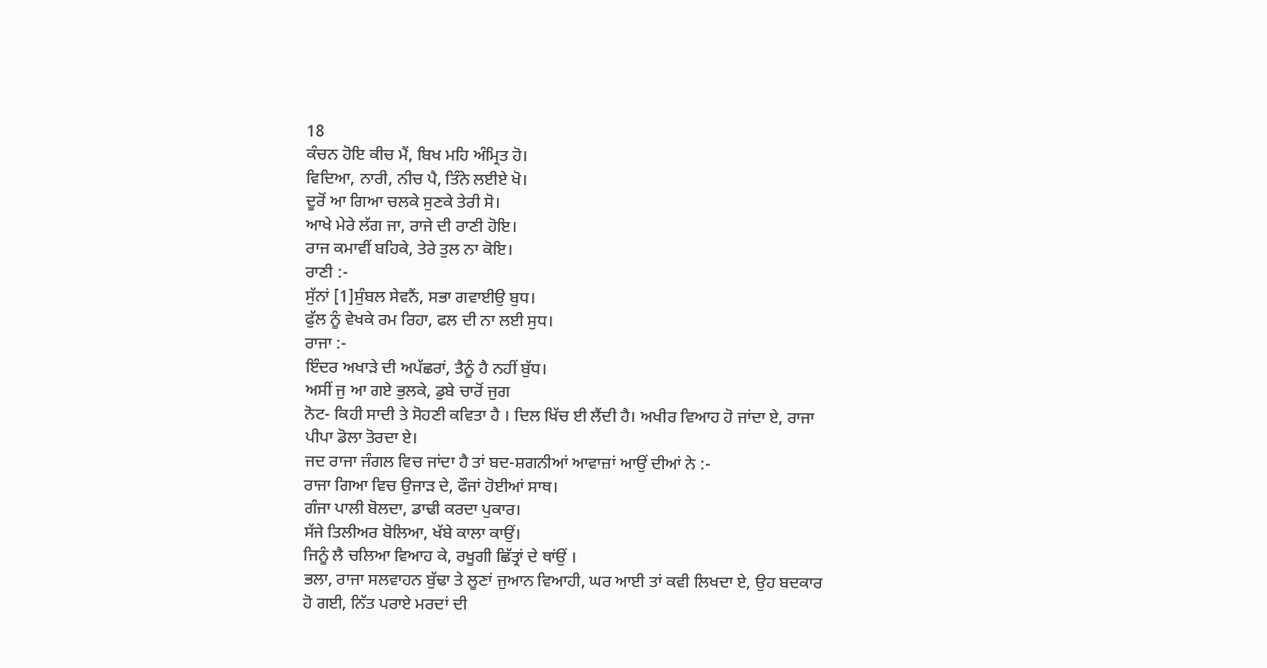18
ਕੰਚਨ ਹੋਇ ਕੀਚ ਮੈਂ, ਬਿਖ ਮਹਿ ਅੰਮ੍ਰਿਤ ਹੋ।
ਵਿਦਿਆ, ਨਾਰੀ, ਨੀਚ ਪੈ, ਤਿੰਨੇ ਲਈਏ ਖੋ।
ਦੂਰੋਂ ਆ ਗਿਆ ਚਲਕੇ ਸੁਣਕੇ ਤੇਰੀ ਸੋ।
ਆਖੇ ਮੇਰੇ ਲੱਗ ਜਾ, ਰਾਜੇ ਦੀ ਰਾਣੀ ਹੋਇ।
ਰਾਜ ਕਮਾਵੀਂ ਬਹਿਕੇ, ਤੇਰੇ ਤੁਲ ਨਾ ਕੋਇ।
ਰਾਣੀ :-
ਸੁੱਨਾਂ [1]ਸੁੰਬਲ ਸੇਵਨੈਂ, ਸਭਾ ਗਵਾਈਉ ਬੁਧ।
ਫੁੱਲ ਨੂੰ ਵੇਖਕੇ ਰਮ ਰਿਹਾ, ਫਲ ਦੀ ਨਾ ਲਈ ਸੁਧ।
ਰਾਜਾ :-
ਇੰਦਰ ਅਖਾੜੇ ਦੀ ਅਪੱਛਰਾਂ, ਤੈਨੂੰ ਹੈ ਨਹੀਂ ਬੁੱਧ।
ਅਸੀਂ ਜੁ ਆ ਗਏ ਭੁਲਕੇ, ਡੁਬੇ ਚਾਰੋਂ ਜੁਗ
ਨੋਟ- ਕਿਹੀ ਸਾਦੀ ਤੇ ਸੋਹਣੀ ਕਵਿਤਾ ਹੈ । ਦਿਲ ਖਿੱਚ ਈ ਲੈਂਦੀ ਹੈ। ਅਖੀਰ ਵਿਆਹ ਹੋ ਜਾਂਦਾ ਏ, ਰਾਜਾ ਪੀਪਾ ਡੋਲਾ ਤੋਰਦਾ ਏ।
ਜਦ ਰਾਜਾ ਜੰਗਲ ਵਿਚ ਜਾਂਦਾ ਹੈ ਤਾਂ ਬਦ-ਸ਼ਗਨੀਆਂ ਆਵਾਜ਼ਾਂ ਆਉਂ ਦੀਆਂ ਨੇ :-
ਰਾਜਾ ਗਿਆ ਵਿਚ ਉਜਾੜ ਦੇ, ਫੌਜਾਂ ਹੋਈਆਂ ਸਾਥ।
ਗੰਜਾ ਪਾਲੀ ਬੋਲਦਾ, ਡਾਢੀ ਕਰਦਾ ਪੁਕਾਰ।
ਸੱਜੇ ਤਿਲੀਅਰ ਬੋਲਿਆ, ਖੱਬੇ ਕਾਲਾ ਕਾਉਂ।
ਜਿਨੂੰ ਲੈ ਚਲਿਆ ਵਿਆਹ ਕੇ, ਰਖੂਗੀ ਛਿੱਤ੍ਰਾਂ ਦੇ ਥਾਂਉਂ ।
ਭਲਾ, ਰਾਜਾ ਸਲਵਾਹਨ ਬੁੱਢਾ ਤੇ ਲੂਣਾਂ ਜੁਆਨ ਵਿਆਹੀ, ਘਰ ਆਈ ਤਾਂ ਕਵੀ ਲਿਖਦਾ ਏ, ਉਹ ਬਦਕਾਰ ਹੋ ਗਈ, ਨਿੱਤ ਪਰਾਏ ਮਰਦਾਂ ਦੀ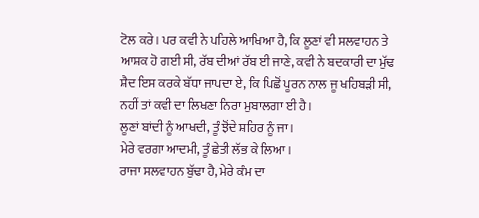ਟੋਲ ਕਰੇ। ਪਰ ਕਵੀ ਨੇ ਪਹਿਲੇ ਆਖਿਆ ਹੈ, ਕਿ ਲੂਣਾਂ ਵੀ ਸਲਵਾਹਨ ਤੇ ਆਸ਼ਕ ਹੋ ਗਈ ਸੀ, ਰੱਬ ਦੀਆਂ ਰੱਬ ਈ ਜਾਣੇ, ਕਵੀ ਨੇ ਬਦਕਾਰੀ ਦਾ ਮੁੱਢ ਸ਼ੈਦ ਇਸ ਕਰਕੇ ਬੱਧਾ ਜਾਪਦਾ ਏ, ਕਿ ਪਿਛੋਂ ਪੂਰਨ ਨਾਲ ਜੂ ਖਹਿਬੜੀ ਸੀ, ਨਹੀਂ ਤਾਂ ਕਵੀ ਦਾ ਲਿਖਣਾ ਨਿਰਾ ਮੁਬਾਲਗਾ ਈ ਹੈ।
ਲੂਣਾਂ ਬਾਂਦੀ ਨੂੰ ਆਖਦੀ, ਤੂੰ ਝੋਂਦੇ ਸ਼ਹਿਰ ਨੂੰ ਜਾ।
ਮੇਰੇ ਵਰਗਾ ਆਦਮੀ, ਤੂੰ ਛੇਤੀ ਲੱਭ ਕੇ ਲਿਆ।
ਰਾਜਾ ਸਲਵਾਹਨ ਬੁੱਢਾ ਹੈ, ਮੇਰੇ ਕੰਮ ਦਾ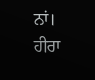ਨਾਂ।
ਹੀਰਾ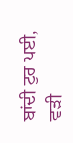ਬਾਂਦੀ ਟੁਰ ਪਈ, ਵੜੀ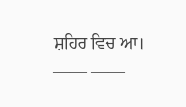ਸ਼ਹਿਰ ਵਿਚ ਆ।
—— ——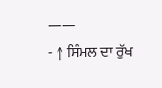——
- ↑ ਸਿੰਮਲ ਦਾ ਰੁੱਖ